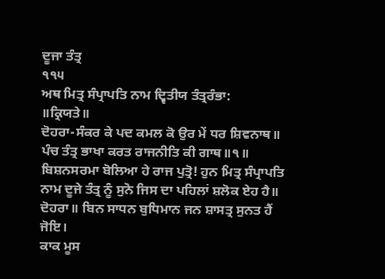ਦੂਜਾ ਤੰਤ੍ਰ
੧੧੫
ਅਥ ਮਿਤ੍ਰ ਸੰਪ੍ਰਾਪਤਿ ਨਾਮ ਦ੍ਵਿਤੀਯ ਤੰਤ੍ਰਰੰਭਾ:
॥ਕ੍ਰਿਯਤੇ॥
ਦੋਹਰਾ-ਸੰਕਰ ਕੇ ਪਦ ਕਮਲ ਕੋ ਉਰ ਮੇਂ ਧਰ ਸ਼ਿਵਨਾਥ॥
ਪੰਚ ਤੰਤ੍ਰ ਭਾਖਾ ਕਰਤ ਰਾਜਨੀਤਿ ਕੀ ਗਾਥ॥੧॥
ਬਿਸ਼ਨਸਰਮਾ ਬੋਲਿਆ ਹੇ ਰਾਜ ਪੁਤ੍ਰੋ! ਹੁਨ ਮਿਤ੍ਰ ਸੰਪ੍ਰਾਪਤਿ ਨਾਮ ਦੂਜੇ ਤੰਤ੍ਰ ਨੂੰ ਸੁਨੋ ਜਿਸ ਦਾ ਪਹਿਲਾਂ ਸ਼ਲੋਕ ਏਹ ਹੈ॥
ਦੋਹਰਾ॥ ਬਿਨ ਸਾਧਨ ਬੁਧਿਮਾਨ ਜਨ ਸ਼ਾਸਤ੍ਰ ਸੁਨਤ ਹੈਂ ਜੋਇ।
ਕਾਕ ਮੂਸ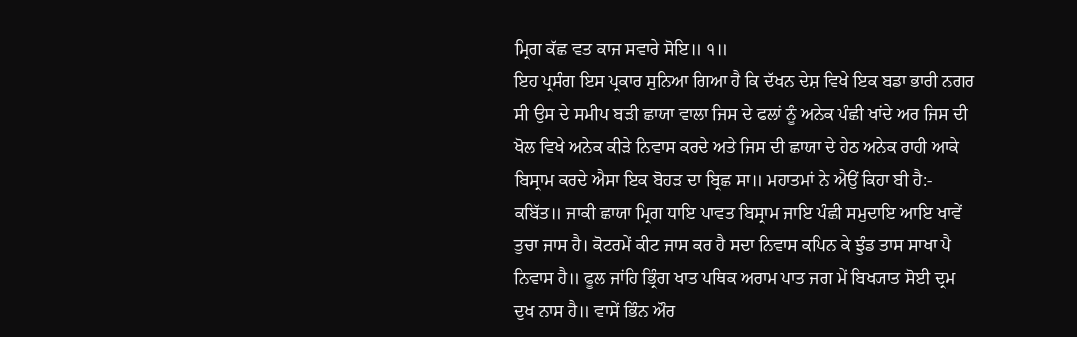ਮ੍ਰਿਗ ਕੱਛ ਵਤ ਕਾਜ ਸਵਾਰੇ ਸੋਇ॥ ੧॥
ਇਹ ਪ੍ਰਸੰਗ ਇਸ ਪ੍ਰਕਾਰ ਸੁਨਿਆ ਗਿਆ ਹੈ ਕਿ ਦੱਖਨ ਦੇਸ਼ ਵਿਖੇ ਇਕ ਬਡਾ ਭਾਰੀ ਨਗਰ ਸੀ ਉਸ ਦੇ ਸਮੀਪ ਬੜੀ ਛਾਯਾ ਵਾਲਾ ਜਿਸ ਦੇ ਫਲਾਂ ਨੂੰ ਅਨੇਕ ਪੰਛੀ ਖਾਂਦੇ ਅਰ ਜਿਸ ਦੀ ਖੋਲ ਵਿਖੇ ਅਨੇਕ ਕੀੜੇ ਨਿਵਾਸ ਕਰਦੇ ਅਤੇ ਜਿਸ ਦੀ ਛਾਯਾ ਦੇ ਹੇਠ ਅਨੇਕ ਰਾਹੀ ਆਕੇ ਬਿਸ੍ਰਾਮ ਕਰਦੇ ਐਸਾ ਇਕ ਬੋਹੜ ਦਾ ਬ੍ਰਿਛ ਸਾ॥ ਮਹਾਤਮਾਂ ਨੇ ਐਉਂ ਕਿਹਾ ਬੀ ਹੈ:-
ਕਬਿੱਤ॥ ਜਾਕੀ ਛਾਯਾ ਮ੍ਰਿਗ ਧਾਇ ਪਾਵਤ ਬਿਸ੍ਰਾਮ ਜਾਇ ਪੰਛੀ ਸਮੁਦਾਇ ਆਇ ਖਾਵੇਂ ਤੁਚਾ ਜਾਸ ਹੈ। ਕੋਟਰਮੇਂ ਕੀਟ ਜਾਸ ਕਰ ਹੈ ਸਦਾ ਨਿਵਾਸ ਕਪਿਨ ਕੇ ਝੁੰਡ ਤਾਸ ਸਾਖਾ ਪੈ ਨਿਵਾਸ ਹੈ॥ ਫੂਲ ਜਾਂਹਿ ਭ੍ਰਿੰਗ ਖਾਤ ਪਥਿਕ ਅਰਾਮ ਪਾਤ ਜਗ ਮੇਂ ਬਿਖ੍ਯਾਤ ਸੋਈ ਦ੍ਰਮ ਦੁਖ ਨਾਸ ਹੈ॥ ਵਾਸੇਂ ਭਿੰਨ ਔਰ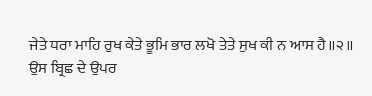ਜੇਤੇ ਧਰਾ ਮਾਹਿ ਰੁਖ ਕੇਤੇ ਭੂਮਿ ਭਾਰ ਲਖੋ ਤੇਤੇ ਸੁਖ ਕੀ ਨ ਆਸ ਹੈ॥੨॥
ਉਸ ਬ੍ਰਿਛ ਦੇ ਉਪਰ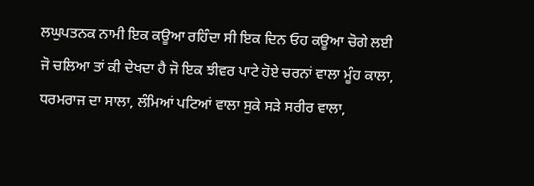ਲਘੁਪਤਨਕ ਨਾਮੀ ਇਕ ਕਊਆ ਰਹਿੰਦਾ ਸੀ ਇਕ ਦਿਨ ਓਹ ਕਊਆ ਚੋਗੇ ਲਈ ਜੋ ਚਲਿਆ ਤਾਂ ਕੀ ਦੇਖਦਾ ਹੈ ਜੋ ਇਕ ਝੀਵਰ ਪਾਟੇ ਹੋਏ ਚਰਨਾਂ ਵਾਲਾ ਮੂੰਹ ਕਾਲਾ, ਧਰਮਰਾਜ ਦਾ ਸਾਲਾ, ਲੰਮਿਆਂ ਪਟਿਆਂ ਵਾਲਾ ਸੁਕੇ ਸੜੇ ਸਰੀਰ ਵਾਲਾ,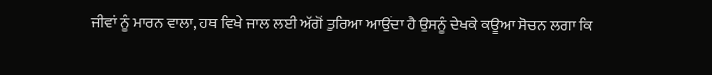ਜੀਵਾਂ ਨੂੰ ਮਾਰਨ ਵਾਲਾ, ਹਥ ਵਿਖੇ ਜਾਲ ਲਈ ਅੱਗੋਂ ਤੁਰਿਆ ਆਉਂਦਾ ਹੈ ਉਸਨੂੰ ਦੇਖਕੇ ਕਊਆ ਸੋਚਨ ਲਗਾ ਕਿ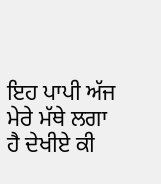ਇਹ ਪਾਪੀ ਅੱਜ ਮੇਰੇ ਮੱਥੇ ਲਗਾ ਹੈ ਦੇਖੀਏ ਕੀ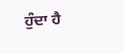ਹੁੰਦਾ ਹੈ